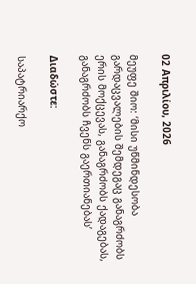02 Απριλίου, 2026

მეუფე შიო: ‘მისი უწმინდესობა გარდაცვალების შემდეგაც განაგრძობს ერის მოქცევას, განაგრძობს ქადაგებას, განაგრძობს ჩვენს გაერთიანებას’

Διαδώστε:

საპატრიარქო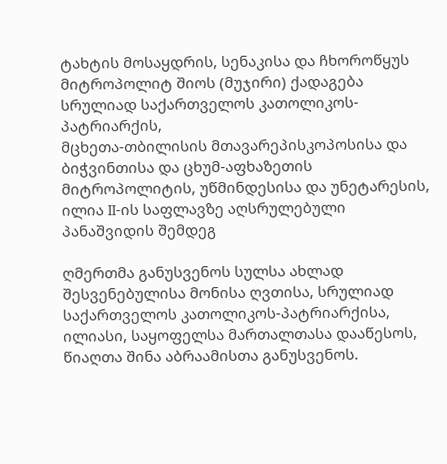ტახტის მოსაყდრის, სენაკისა და ჩხოროწყუს მიტროპოლიტ შიოს (მუჯირი) ქადაგება სრულიად საქართველოს კათოლიკოს-პატრიარქის,
მცხეთა-თბილისის მთავარეპისკოპოსისა და ბიჭვინთისა და ცხუმ-აფხაზეთის მიტროპოლიტის, უწმინდესისა და უნეტარესის, ილია II-ის საფლავზე აღსრულებული პანაშვიდის შემდეგ

ღმერთმა განუსვენოს სულსა ახლად შესვენებულისა მონისა ღვთისა, სრულიად საქართველოს კათოლიკოს-პატრიარქისა, ილიასი, საყოფელსა მართალთასა დააწესოს, წიაღთა შინა აბრაამისთა განუსვენოს.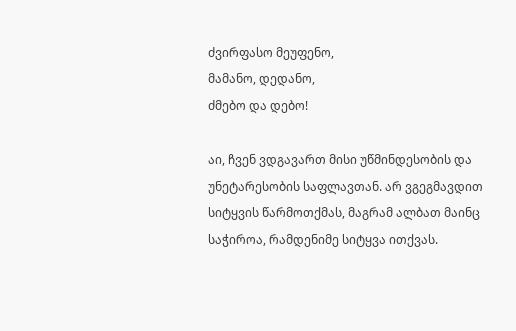ძვირფასო მეუფენო,
მამანო, დედანო,
ძმებო და დებო!

აი, ჩვენ ვდგავართ მისი უწმინდესობის და უნეტარესობის საფლავთან. არ ვგეგმავდით სიტყვის წარმოთქმას, მაგრამ ალბათ მაინც საჭიროა, რამდენიმე სიტყვა ითქვას.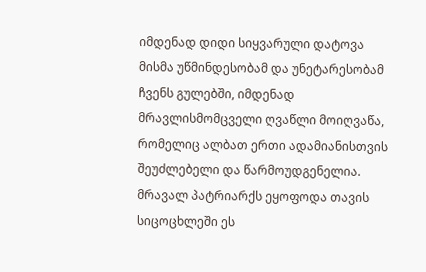იმდენად დიდი სიყვარული დატოვა მისმა უწმინდესობამ და უნეტარესობამ ჩვენს გულებში, იმდენად მრავლისმომცველი ღვაწლი მოიღვაწა, რომელიც ალბათ ერთი ადამიანისთვის შეუძლებელი და წარმოუდგენელია. მრავალ პატრიარქს ეყოფოდა თავის სიცოცხლეში ეს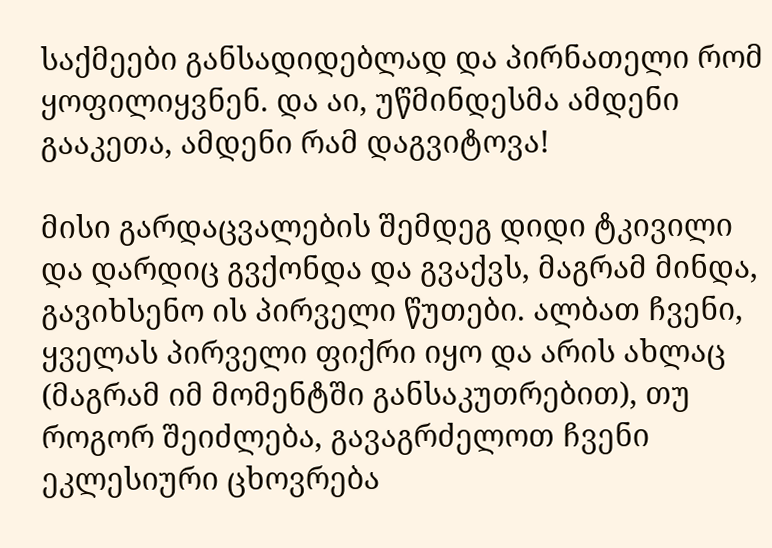საქმეები განსადიდებლად და პირნათელი რომ ყოფილიყვნენ. და აი, უწმინდესმა ამდენი გააკეთა, ამდენი რამ დაგვიტოვა!

მისი გარდაცვალების შემდეგ დიდი ტკივილი და დარდიც გვქონდა და გვაქვს, მაგრამ მინდა, გავიხსენო ის პირველი წუთები. ალბათ ჩვენი, ყველას პირველი ფიქრი იყო და არის ახლაც (მაგრამ იმ მომენტში განსაკუთრებით), თუ როგორ შეიძლება, გავაგრძელოთ ჩვენი ეკლესიური ცხოვრება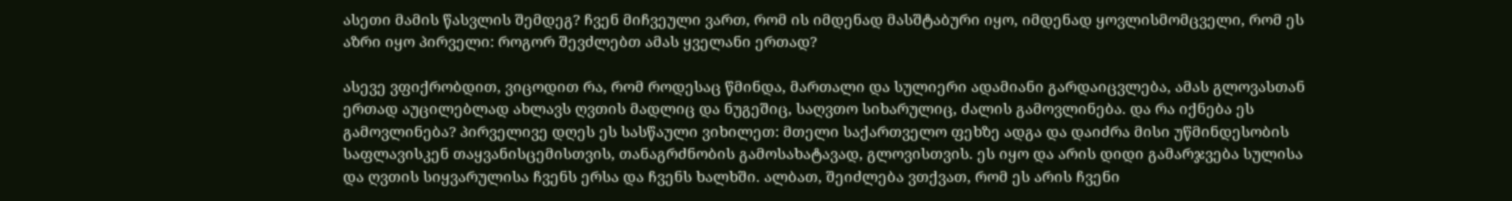ასეთი მამის წასვლის შემდეგ? ჩვენ მიჩვეული ვართ, რომ ის იმდენად მასშტაბური იყო, იმდენად ყოვლისმომცველი, რომ ეს აზრი იყო პირველი: როგორ შევძლებთ ამას ყველანი ერთად?

ასევე ვფიქრობდით, ვიცოდით რა, რომ როდესაც წმინდა, მართალი და სულიერი ადამიანი გარდაიცვლება, ამას გლოვასთან ერთად აუცილებლად ახლავს ღვთის მადლიც და ნუგეშიც, საღვთო სიხარულიც, ძალის გამოვლინება. და რა იქნება ეს გამოვლინება? პირველივე დღეს ეს სასწაული ვიხილეთ: მთელი საქართველო ფეხზე ადგა და დაიძრა მისი უწმინდესობის საფლავისკენ თაყვანისცემისთვის, თანაგრძნობის გამოსახატავად, გლოვისთვის. ეს იყო და არის დიდი გამარჯვება სულისა და ღვთის სიყვარულისა ჩვენს ერსა და ჩვენს ხალხში. ალბათ, შეიძლება ვთქვათ, რომ ეს არის ჩვენი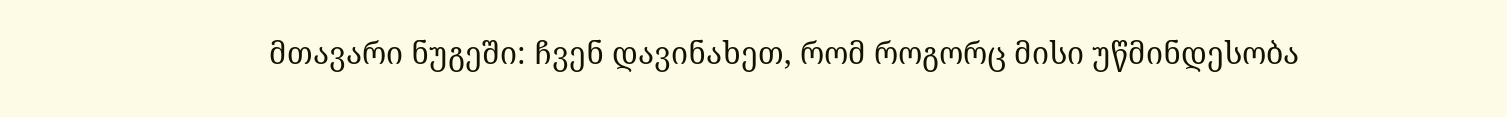მთავარი ნუგეში: ჩვენ დავინახეთ, რომ როგორც მისი უწმინდესობა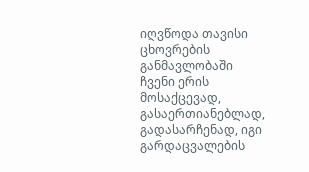იღვწოდა თავისი ცხოვრების განმავლობაში ჩვენი ერის მოსაქცევად, გასაერთიანებლად, გადასარჩენად, იგი გარდაცვალების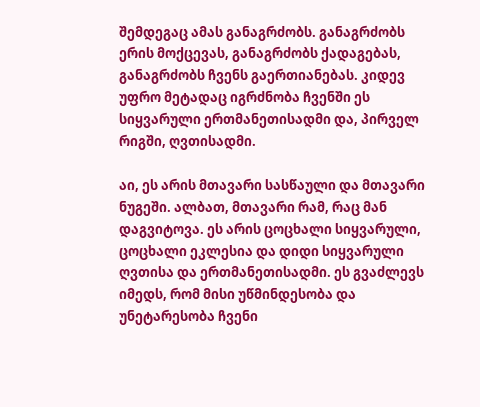შემდეგაც ამას განაგრძობს. განაგრძობს ერის მოქცევას, განაგრძობს ქადაგებას, განაგრძობს ჩვენს გაერთიანებას. კიდევ უფრო მეტადაც იგრძნობა ჩვენში ეს სიყვარული ერთმანეთისადმი და, პირველ რიგში, ღვთისადმი.

აი, ეს არის მთავარი სასწაული და მთავარი ნუგეში. ალბათ, მთავარი რამ, რაც მან დაგვიტოვა. ეს არის ცოცხალი სიყვარული, ცოცხალი ეკლესია და დიდი სიყვარული ღვთისა და ერთმანეთისადმი. ეს გვაძლევს იმედს, რომ მისი უწმინდესობა და უნეტარესობა ჩვენი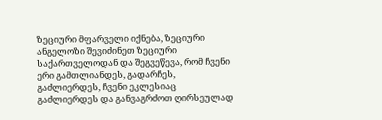ზეციური მფარველი იქნება, ზეციური ანგელოზი შევიძინეთ ზეციური საქართველოდან და შეგვეწევა, რომ ჩვენი ერი გამთლიანდეს, გადარჩეს, გაძლიერდეს, ჩვენი ეკლესიაც გაძლიერდეს და განვაგრძოთ ღირსეულად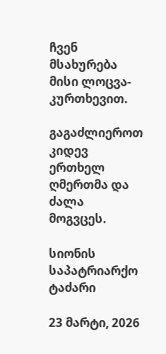ჩვენ მსახურება მისი ლოცვა-კურთხევით.

გაგაძლიეროთ კიდევ ერთხელ ღმერთმა და ძალა მოგვცეს.

სიონის საპატრიარქო ტაძარი

23 მარტი, 2026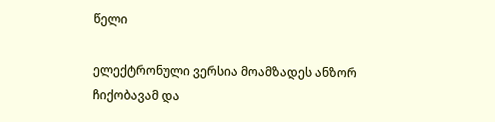წელი

ელექტრონული ვერსია მოამზადეს ანზორ ჩიქობავამ და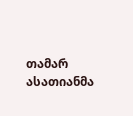თამარ ასათიანმა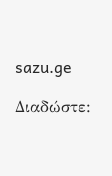sazu.ge

Διαδώστε: